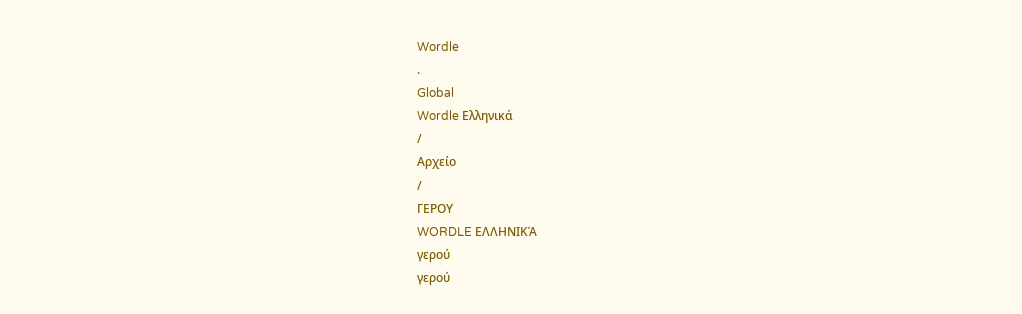Wordle
.
Global
Wordle Ελληνικά
/
Αρχείο
/
ΓΕΡΟΥ
WORDLE ΕΛΛΗΝΙΚΆ
γερού
γερού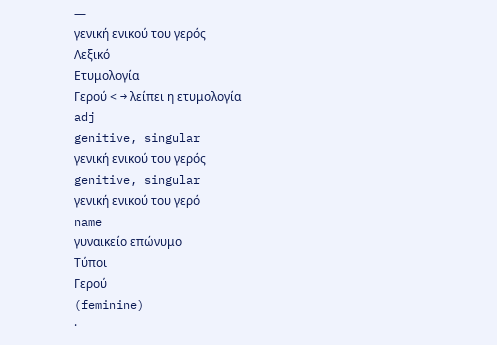—
γενική ενικού του γερός
Λεξικό
Ετυμολογία
Γερού < → λείπει η ετυμολογία
adj
genitive, singular
γενική ενικού του γερός
genitive, singular
γενική ενικού του γερό
name
γυναικείο επώνυμο
Τύποι
Γερού
(feminine)
·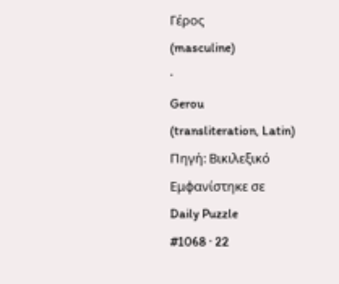Γέρος
(masculine)
·
Gerou
(transliteration, Latin)
Πηγή: Βικιλεξικό
Εμφανίστηκε σε
Daily Puzzle
#1068 · 22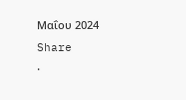Μαΐου 2024
Share
·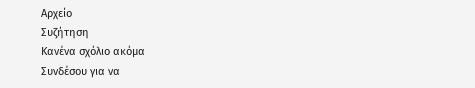Αρχείο
Συζήτηση
Κανένα σχόλιο ακόμα
Συνδέσου για να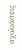σχολιάσεις